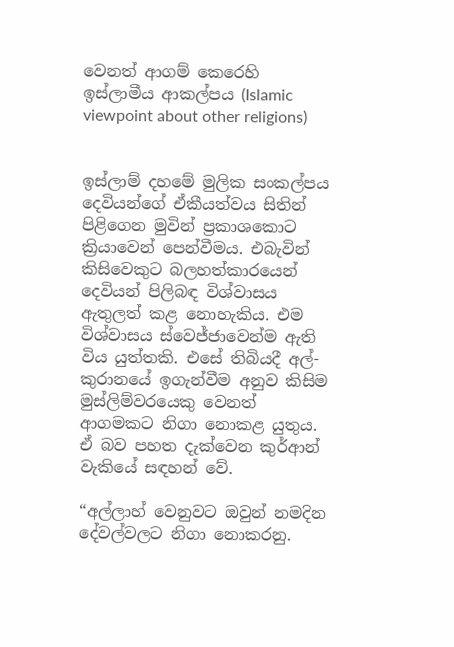වෙනත් ආගම් කෙරෙහි ඉස්ලාමීය ආකල්පය (Islamic viewpoint about other religions)


ඉස්ලාම් දහමේ මුලික සංකල්පය දෙවියන්ගේ ඒකීයත්වය සිතින් පිළිගෙන මුවින් ප්‍රකාශකොට ක්‍රියාවෙන් පෙන්වීමය. එබැවින් කිසිවෙකුට බලහත්කාරයෙන් දෙවියන් පිලිබඳ විශ්වාසය ඇතුලත් කළ නොහැකිය. එම විශ්වාසය ස්වෙජ්ජාවෙන්ම ඇති විය යුත්තකි. එසේ තිබියදී අල්-කුරානයේ ඉගැන්වීම අනුව කිසිම මුස්ලිම්වරයෙකු වෙනත් ආගමකට නිගා නොකළ යුතුය. ඒ බව පහත දැක්වෙන කුර්ආන් වැකියේ සඳහන් වේ.

“අල්ලාහ් වෙනුවට ඔවුන් නමදින දේවල්වලට නිගා නොකරනු.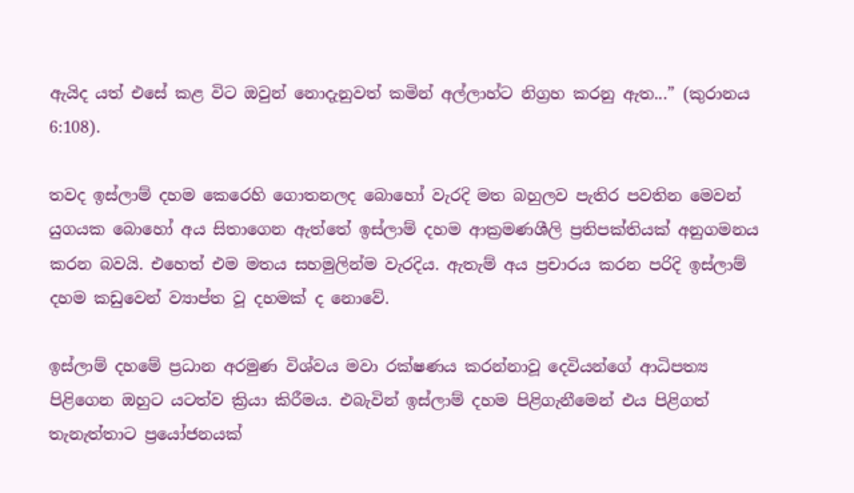ඇයිද යත් එසේ කළ විට ඔවුන් නොදැනුවත් කමින් අල්ලාහ්ට නිග්‍රහ කරනු ඇත...” (කුරානය 6:108).

තවද ඉස්ලාම් දහම කෙරෙහි ගොතනලද බොහෝ වැරදි මත බහුලව පැතිර පවතින මෙවන් යුගයක බොහෝ අය සිතාගෙන ඇත්තේ ඉස්ලාම් දහම ආක්‍රමණශීලි ප්‍රතිපක්තියක් අනුගමනය කරන බවයි. එහෙත් එම මතය සහමුලින්ම වැරදිය. ඇතැම් අය ප්‍රචාරය කරන පරිදි ඉස්ලාම් දහම කඩුවෙන් ව්‍යාප්ත වූ දහමක් ද නොවේ.

ඉස්ලාම් දහමේ ප්‍රධාන අරමුණ විශ්වය මවා රක්ෂණය කරන්නාවූ දෙවියන්ගේ ආධිපත්‍ය පිළිගෙන ඔහුට යටත්ව ක්‍රියා කිරීමය. එබැවින් ඉස්ලාම් දහම පිළිගැනීමෙන් එය පිළිගත් තැනැත්තාට ප්‍රයෝජනයක්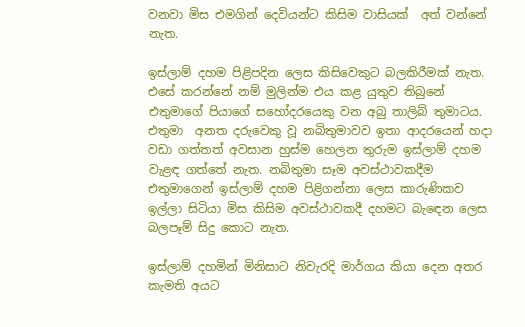වනවා මිස එමගින් දෙවියන්ට කිසිම වාසියක්  අත් වන්නේ නැත.

ඉස්ලාම් දහම පිළිපදින ලෙස කිසිවෙකුට බලකිරීමක් නැත. එසේ කරන්නේ නම් මුලින්ම එය කළ යුතුව තිබුනේ එතුමාගේ පියාගේ සහෝදරයෙකු වන අබු තාලිබ් තුමාටය. එතුමා  අනත දරුවෙකු වූ නබිතුමාවව ඉතා ආදරයෙන් හදා වඩා ගත්තත් අවසාන හුස්ම හෙලන තුරුම ඉස්ලාම් දහම වැළඳ ගත්තේ නැත. නබිතුමා සෑම අවස්ථාවකදීම එතුමාගෙන් ඉස්ලාම් දහම පිළිගන්නා ලෙස කාරුණිකව ඉල්ලා සිටියා මිස කිසිම අවස්ථාවකදී දහමට බැඳෙන ලෙස බලපෑම් සිදු කොට නැත.

ඉස්ලාම් දහමින් මිනිසාට නිවැරදි මාර්ගය කියා දෙන අතර කැමති අයට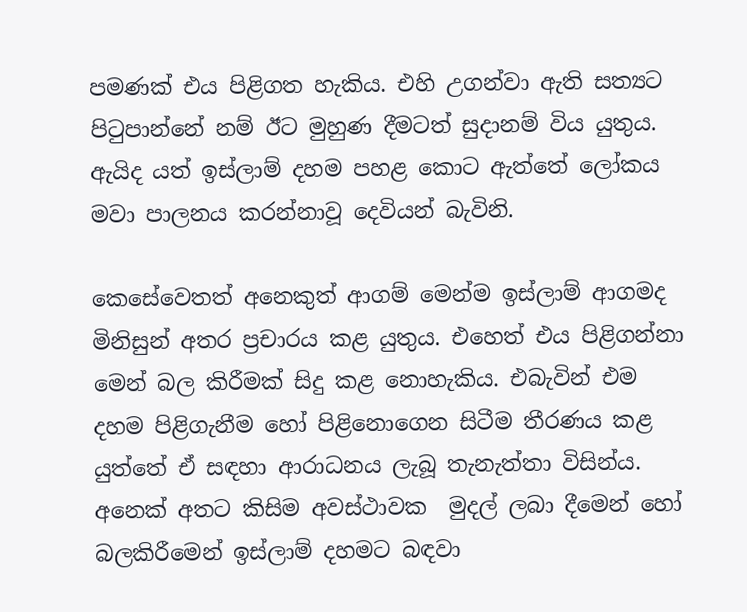පමණක් එය පිළිගත හැකිය. එහි උගන්වා ඇති සත්‍යට පිටුපාන්නේ නම් ඊට මුහුණ දීමටත් සුදානම් විය යුතුය. ඇයිද යත් ඉස්ලාම් දහම පහළ කොට ඇත්තේ ලෝකය මවා පාලනය කරන්නාවූ දෙවියන් බැවිනි.

කෙසේවෙතත් අනෙකුත් ආගම් මෙන්ම ඉස්ලාම් ආගමද මිනිසුන් අතර ප්‍රචාරය කළ යුතුය. එහෙත් එය පිළිගන්නා මෙන් බල කිරීමක් සිදු කළ නොහැකිය. එබැවින් එම දහම පිළිගැනීම හෝ පිළිනොගෙන සිටීම තීරණය කළ යුත්තේ ඒ සඳහා ආරාධනය ලැබූ තැනැත්තා විසින්ය. අනෙක් අතට කිසිම අවස්ථාවක  මුදල් ලබා දීමෙන් හෝ බලකිරීමෙන් ඉස්ලාම් දහමට බඳවා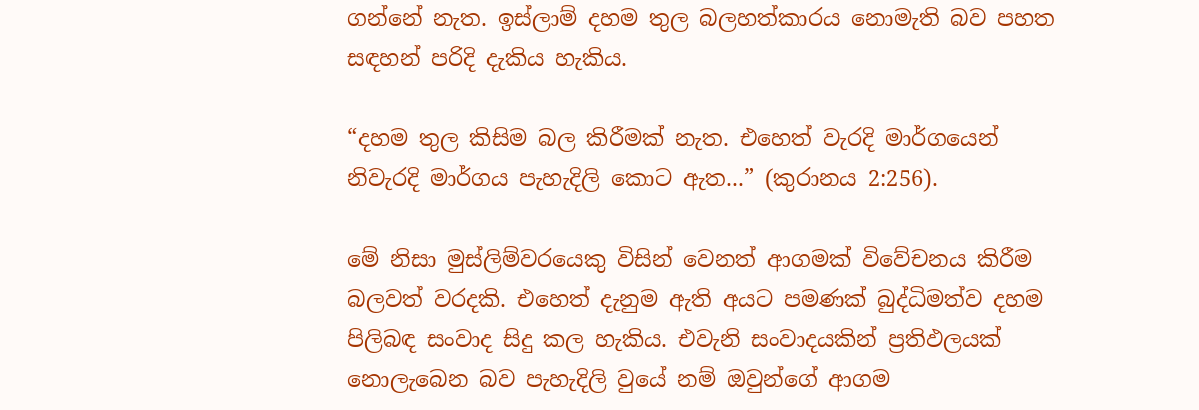ගන්නේ නැත. ඉස්ලාම් දහම තුල බලහත්කාරය නොමැති බව පහත සඳහන් පරිදි දැකිය හැකිය.

“දහම තුල කිසිම බල කිරීමක් නැත. එහෙත් වැරදි මාර්ගයෙන් නිවැරදි මාර්ගය පැහැදිලි කොට ඇත...” (කුරානය 2:256).

මේ නිසා මුස්ලිම්වරයෙකු විසින් වෙනත් ආගමක් විවේචනය කිරීම බලවත් වරදකි. එහෙත් දැනුම ඇති අයට පමණක් බුද්ධිමත්ව දහම පිලිබඳ සංවාද සිදු කල හැකිය. එවැනි සංවාදයකින් ප්‍රතිඵලයක් නොලැබෙන බව පැහැදිලි වුයේ නම් ඔවුන්ගේ ආගම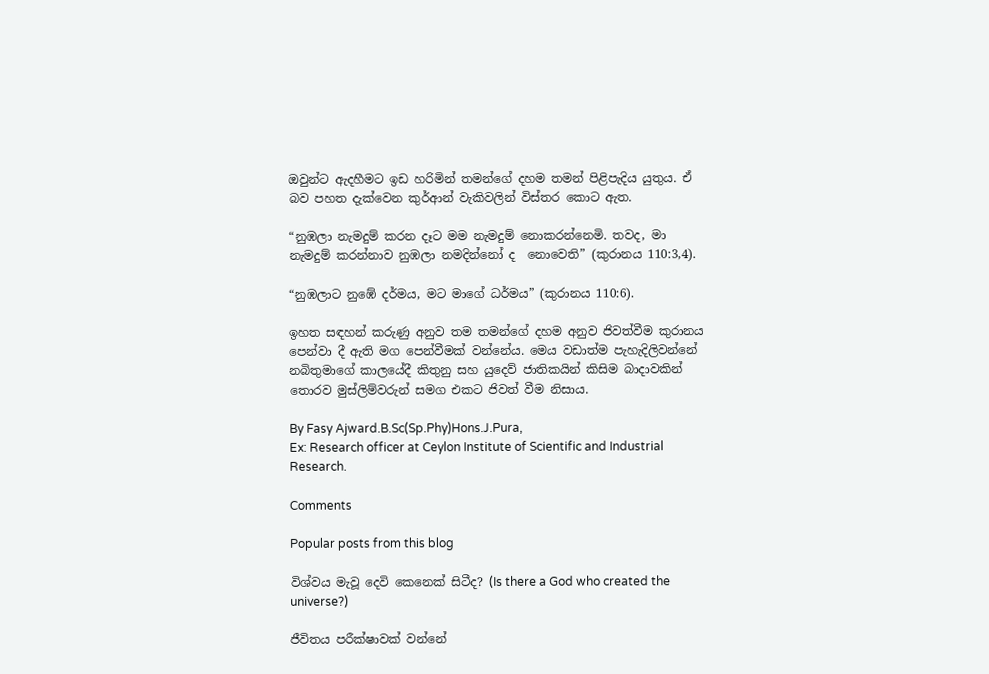ඔවුන්ට ඇදහීමට ඉඩ හරිමින් තමන්ගේ දහම තමන් පිළිපැදිය යුතුය. ඒ බව පහත දැක්වෙන කුර්ආන් වැකිවලින් විස්තර කොට ඇත.

“නුඹලා නැමදුම් කරන දෑට මම නැමදුම් නොකරන්නෙමි. තවද, මා නැමදුම් කරන්නාව නුඹලා නමදින්නෝ ද  නොවෙති” (කුරානය 110:3,4).

“නුඹලාට නුඹේ දර්මය, මට මාගේ ධර්මය” (කුරානය 110:6).

ඉහත සඳහන් කරුණු අනුව තම තමන්ගේ දහම අනුව ජිවත්වීම කුරානය පෙන්වා දී ඇති මග පෙන්වීමක් වන්නේය. මෙය වඩාත්ම පැහැදිලිවන්නේ නබිතුමාගේ කාලයේදී කිතුනු සහ යුදෙව් ජාතිකයින් කිසිම බාදාවකින් තොරව මුස්ලිම්වරුන් සමග එකට ජිවත් වීම නිසාය.

By Fasy Ajward.B.Sc(Sp.Phy)Hons.J.Pura,
Ex: Research officer at Ceylon Institute of Scientific and Industrial Research.

Comments

Popular posts from this blog

විශ්වය මැවූ දෙවි කෙනෙක් සිටීද? (Is there a God who created the universe?)

ජීවිතය පරීක්ෂාවක් වන්නේ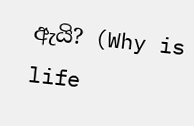ඇයි? (Why is life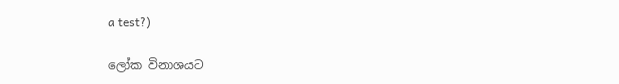a test?)

ලෝක විනාශයට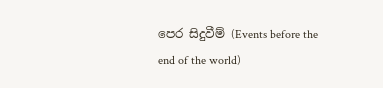පෙර සිදුවීම් (Events before the end of the world)